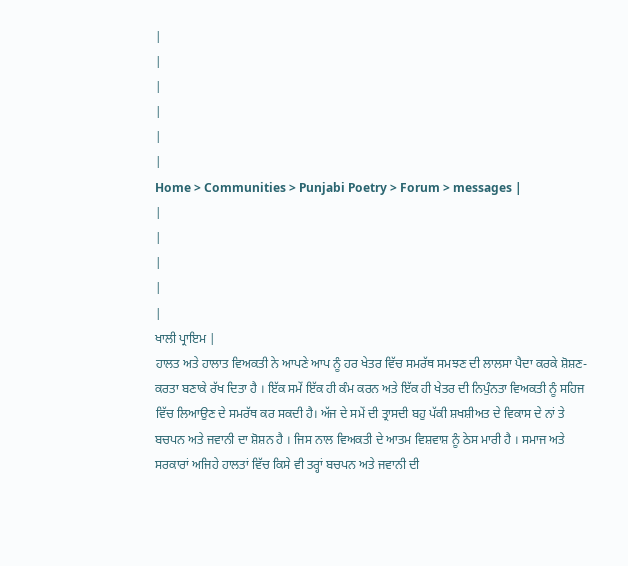|
|
|
|
|
|
Home > Communities > Punjabi Poetry > Forum > messages |
|
|
|
|
|
ਖਾਲੀ ਪ੍ਰਾਇਮ |
ਹਾਲਤ ਅਤੇ ਹਾਲਾਤ ਵਿਅਕਤੀ ਨੇ ਆਪਣੇ ਆਪ ਨੂੰ ਹਰ ਖੇਤਰ ਵਿੱਚ ਸਮਰੱਥ ਸਮਝਣ ਦੀ ਲਾਲਸਾ ਪੈਦਾ ਕਰਕੇ ਸ਼ੋਸ਼ਣ-ਕਰਤਾ ਬਣਾਕੇ ਰੱਖ ਦਿਤਾ ਹੈ । ਇੱਕ ਸਮੇਂ ਇੱਕ ਹੀ ਕੰਮ ਕਰਨ ਅਤੇ ਇੱਕ ਹੀ ਖੇਤਰ ਦੀ ਨਿਪੁੰਨਤਾ ਵਿਅਕਤੀ ਨੂੰ ਸਹਿਜ ਵਿੱਚ ਲਿਆਉਣ ਦੇ ਸਮਰੱਥ ਕਰ ਸਕਦੀ ਹੈ। ਅੱਜ ਦੇ ਸਮੇਂ ਦੀ ਤ੍ਰਾਸਦੀ ਬਹੁ ਪੱਕੀ ਸ਼ਖਸ਼ੀਅਤ ਦੇ ਵਿਕਾਸ ਦੇ ਨਾਂ ਤੇ ਬਚਪਨ ਅਤੇ ਜਵਾਨੀ ਦਾ ਸ਼ੋਸ਼ਨ ਹੈ । ਜਿਸ ਨਾਲ ਵਿਅਕਤੀ ਦੇ ਆਤਮ ਵਿਸ਼ਵਾਸ਼ ਨੂੰ ਠੇਸ ਮਾਰੀ ਹੈ । ਸਮਾਜ ਅਤੇ ਸਰਕਾਰਾਂ ਅਜਿਹੇ ਹਾਲਤਾਂ ਵਿੱਚ ਕਿਸੇ ਵੀ ਤਰ੍ਹਾਂ ਬਚਪਨ ਅਤੇ ਜਵਾਨੀ ਦੀ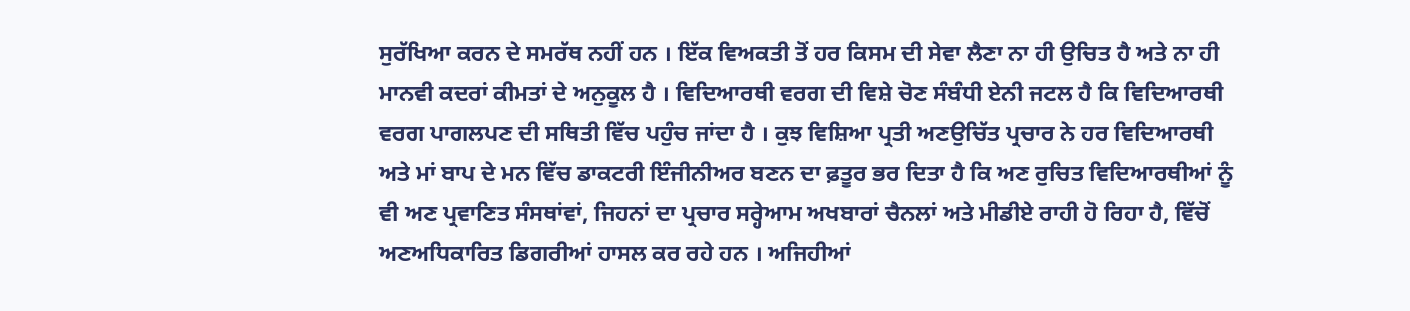ਸੁਰੱਖਿਆ ਕਰਨ ਦੇ ਸਮਰੱਥ ਨਹੀਂ ਹਨ । ਇੱਕ ਵਿਅਕਤੀ ਤੋਂ ਹਰ ਕਿਸਮ ਦੀ ਸੇਵਾ ਲੈਣਾ ਨਾ ਹੀ ਉਚਿਤ ਹੈ ਅਤੇ ਨਾ ਹੀ ਮਾਨਵੀ ਕਦਰਾਂ ਕੀਮਤਾਂ ਦੇ ਅਨੁਕੂਲ ਹੈ । ਵਿਦਿਆਰਥੀ ਵਰਗ ਦੀ ਵਿਸ਼ੇ ਚੋਣ ਸੰਬੰਧੀ ਏਨੀ ਜਟਲ ਹੈ ਕਿ ਵਿਦਿਆਰਥੀ ਵਰਗ ਪਾਗਲਪਣ ਦੀ ਸਥਿਤੀ ਵਿੱਚ ਪਹੁੰਚ ਜਾਂਦਾ ਹੈ । ਕੁਝ ਵਿਸ਼ਿਆ ਪ੍ਰਤੀ ਅਣਉਚਿੱਤ ਪ੍ਰਚਾਰ ਨੇ ਹਰ ਵਿਦਿਆਰਥੀ ਅਤੇ ਮਾਂ ਬਾਪ ਦੇ ਮਨ ਵਿੱਚ ਡਾਕਟਰੀ ਇੰਜੀਨੀਅਰ ਬਣਨ ਦਾ ਫ਼ਤੂਰ ਭਰ ਦਿਤਾ ਹੈ ਕਿ ਅਣ ਰੁਚਿਤ ਵਿਦਿਆਰਥੀਆਂ ਨੂੰ ਵੀ ਅਣ ਪ੍ਰਵਾਣਿਤ ਸੰਸਥਾਂਵਾਂ, ਜਿਹਨਾਂ ਦਾ ਪ੍ਰਚਾਰ ਸਰ੍ਹੇਆਮ ਅਖਬਾਰਾਂ ਚੈਨਲਾਂ ਅਤੇ ਮੀਡੀਏ ਰਾਹੀ ਹੋ ਰਿਹਾ ਹੈ, ਵਿੱਚੋਂ ਅਣਅਧਿਕਾਰਿਤ ਡਿਗਰੀਆਂ ਹਾਸਲ ਕਰ ਰਹੇ ਹਨ । ਅਜਿਹੀਆਂ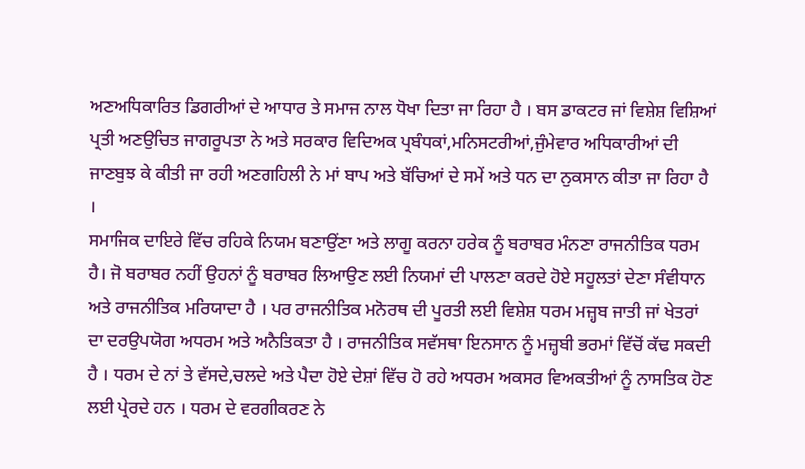ਅਣਅਧਿਕਾਰਿਤ ਡਿਗਰੀਆਂ ਦੇ ਆਧਾਰ ਤੇ ਸਮਾਜ ਨਾਲ ਧੋਖਾ ਦਿਤਾ ਜਾ ਰਿਹਾ ਹੈ । ਬਸ ਡਾਕਟਰ ਜਾਂ ਵਿਸ਼ੇਸ਼ ਵਿਸ਼ਿਆਂ ਪ੍ਰਤੀ ਅਣਉਚਿਤ ਜਾਗਰੂਪਤਾ ਨੇ ਅਤੇ ਸਰਕਾਰ ਵਿਦਿਅਕ ਪ੍ਰਬੰਧਕਾਂ,ਮਨਿਸਟਰੀਆਂ,ਜੁੰਮੇਵਾਰ ਅਧਿਕਾਰੀਆਂ ਦੀ ਜਾਣਬੁਝ ਕੇ ਕੀਤੀ ਜਾ ਰਹੀ ਅਣਗਹਿਲੀ ਨੇ ਮਾਂ ਬਾਪ ਅਤੇ ਬੱਚਿਆਂ ਦੇ ਸਮੇਂ ਅਤੇ ਧਨ ਦਾ ਨੁਕਸਾਨ ਕੀਤਾ ਜਾ ਰਿਹਾ ਹੈ ।
ਸਮਾਜਿਕ ਦਾਇਰੇ ਵਿੱਚ ਰਹਿਕੇ ਨਿਯਮ ਬਣਾਉਂਣਾ ਅਤੇ ਲਾਗੂ ਕਰਨਾ ਹਰੇਕ ਨੂੰ ਬਰਾਬਰ ਮੰਨਣਾ ਰਾਜਨੀਤਿਕ ਧਰਮ ਹੈ। ਜੋ ਬਰਾਬਰ ਨਹੀਂ ਉਹਨਾਂ ਨੂੰ ਬਰਾਬਰ ਲਿਆਉਣ ਲਈ ਨਿਯਮਾਂ ਦੀ ਪਾਲਣਾ ਕਰਦੇ ਹੋਏ ਸਹੂਲਤਾਂ ਦੇਣਾ ਸੰਵੀਧਾਨ ਅਤੇ ਰਾਜਨੀਤਿਕ ਮਰਿਯਾਦਾ ਹੈ । ਪਰ ਰਾਜਨੀਤਿਕ ਮਨੋਰਥ ਦੀ ਪੂਰਤੀ ਲਈ ਵਿਸ਼ੇਸ਼ ਧਰਮ ਮਜ਼੍ਹਬ ਜਾਤੀ ਜਾਂ ਖੇਤਰਾਂ ਦਾ ਦਰਉਪਯੋਗ ਅਧਰਮ ਅਤੇ ਅਨੈਤਿਕਤਾ ਹੈ । ਰਾਜਨੀਤਿਕ ਸਵੱਸਥਾ ਇਨਸਾਨ ਨੂੰ ਮਜ਼੍ਹਬੀ ਭਰਮਾਂ ਵਿੱਚੋਂ ਕੱਢ ਸਕਦੀ ਹੈ । ਧਰਮ ਦੇ ਨਾਂ ਤੇ ਵੱਸਦੇ,ਚਲਦੇ ਅਤੇ ਪੈਦਾ ਹੋਏ ਦੇਸ਼ਾਂ ਵਿੱਚ ਹੋ ਰਹੇ ਅਧਰਮ ਅਕਸਰ ਵਿਅਕਤੀਆਂ ਨੂੰ ਨਾਸਤਿਕ ਹੋਣ ਲਈ ਪ੍ਰੇਰਦੇ ਹਨ । ਧਰਮ ਦੇ ਵਰਗੀਕਰਣ ਨੇ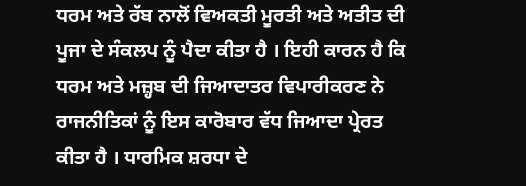ਧਰਮ ਅਤੇ ਰੱਬ ਨਾਲੋਂ ਵਿਅਕਤੀ ਮੂਰਤੀ ਅਤੇ ਅਤੀਤ ਦੀ ਪੂਜਾ ਦੇ ਸੰਕਲਪ ਨੂੰ ਪੈਦਾ ਕੀਤਾ ਹੈ । ਇਹੀ ਕਾਰਨ ਹੈ ਕਿ ਧਰਮ ਅਤੇ ਮਜ਼੍ਹਬ ਦੀ ਜਿਆਦਾਤਰ ਵਿਪਾਰੀਕਰਣ ਨੇ ਰਾਜਨੀਤਿਕਾਂ ਨੂੰ ਇਸ ਕਾਰੋਬਾਰ ਵੱਧ ਜਿਆਦਾ ਪ੍ਰੇਰਤ ਕੀਤਾ ਹੈ । ਧਾਰਮਿਕ ਸ਼ਰਧਾ ਦੇ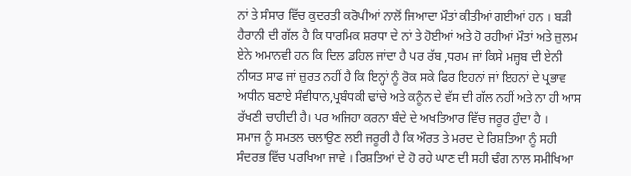ਨਾਂ ਤੇ ਸੰਸਾਰ ਵਿੱਚ ਕੁਦਰਤੀ ਕਰੋਪੀਆਂ ਨਾਲੋਂ ਜਿਆਦਾ ਮੌਤਾਂ ਕੀਤੀਆਂ ਗਈਆਂ ਹਨ । ਬੜੀ ਹੈਰਾਨੀ ਦੀ ਗੱਲ ਹੈ ਕਿ ਧਾਰਮਿਕ ਸ਼ਰਧਾ ਦੇ ਨਾਂ ਤੇ ਹੋਈਆਂ ਅਤੇ ਹੋ ਰਹੀਆਂ ਮੌਤਾਂ ਅਤੇ ਜ਼ੁਲਮ ਏਨੇ ਅਮਾਨਵੀ ਹਨ ਕਿ ਦਿਲ ਡਹਿਲ ਜਾਂਦਾ ਹੈ ਪਰ ਰੱਬ ,ਧਰਮ ਜਾਂ ਕਿਸੇ ਮਜ਼੍ਹਬ ਦੀ ਏਨੀ ਨੀਯਤ ਸਾਫ ਜਾਂ ਜ਼ੁਰਤ ਨਹੀਂ ਹੈ ਕਿ ਇਨ੍ਹਾਂ ਨੂੰ ਰੋਕ ਸਕੇ ਫਿਰ ਇਹਨਾਂ ਜਾਂ ਇਹਨਾਂ ਦੇ ਪ੍ਰਭਾਵ ਅਧੀਨ ਬਣਾਏ ਸੰਵੀਧਾਨ,ਪ੍ਰਬੰਧਕੀ ਢਾਂਚੇ ਅਤੇ ਕਨੂੰਨ ਦੇ ਵੱਸ ਦੀ ਗੱਲ ਨਹੀਂ ਅਤੇ ਨਾ ਹੀ ਆਸ ਰੱਖਣੀ ਚਾਹੀਦੀ ਹੈ। ਪਰ ਅਜਿਹਾ ਕਰਨਾ ਬੰਦੇ ਦੇ ਅਖਤਿਆਰ ਵਿੱਚ ਜਰੂਰ ਹੁੰਦਾ ਹੈ ।
ਸਮਾਜ ਨੂੰ ਸਮਤਲ ਚਲਾਉਣ ਲਈ ਜਰੂਰੀ ਹੈ ਕਿ ਔਰਤ ਤੇ ਮਰਦ ਦੇ ਰਿਸ਼ਤਿਆ ਨੂੰ ਸਹੀ ਸੰਦਰਭ ਵਿੱਚ ਪਰਖਿਆ ਜਾਵੇ । ਰਿਸ਼ਤਿਆਂ ਦੇ ਹੋ ਰਹੇ ਘਾਣ ਦੀ ਸਹੀ ਢੰਗ ਨਾਲ ਸਮੀਖਿਆ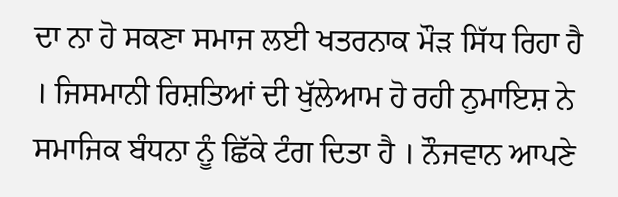ਦਾ ਨਾ ਹੋ ਸਕਣਾ ਸਮਾਜ ਲਈ ਖਤਰਨਾਕ ਮੌੜ ਸਿੱਧ ਰਿਹਾ ਹੈ । ਜਿਸਮਾਨੀ ਰਿਸ਼ਤਿਆਂ ਦੀ ਖੁੱਲੇਆਮ ਹੋ ਰਹੀ ਨੁਮਾਇਸ਼ ਨੇ ਸਮਾਜਿਕ ਬੰਧਨਾ ਨੂੰ ਛਿੱਕੇ ਟੰਗ ਦਿਤਾ ਹੈ । ਨੌਜਵਾਨ ਆਪਣੇ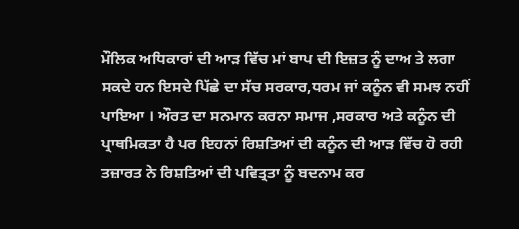ਮੌਲਿਕ ਅਧਿਕਾਰਾਂ ਦੀ ਆੜ ਵਿੱਚ ਮਾਂ ਬਾਪ ਦੀ ਇਜ਼ਤ ਨੂੰ ਦਾਅ ਤੇ ਲਗਾ ਸਕਦੇ ਹਨ ਇਸਦੇ ਪਿੱਛੇ ਦਾ ਸੱਚ ਸਰਕਾਰ,ਧਰਮ ਜਾਂ ਕਨੂੰਨ ਵੀ ਸਮਝ ਨਹੀਂ ਪਾਇਆ । ਔਰਤ ਦਾ ਸਨਮਾਨ ਕਰਨਾ ਸਮਾਜ ,ਸਰਕਾਰ ਅਤੇ ਕਨੂੰਨ ਦੀ ਪ੍ਰਾਥਮਿਕਤਾ ਹੈ ਪਰ ਇਹਨਾਂ ਰਿਸ਼ਤਿਆਂ ਦੀ ਕਨੂੰਨ ਦੀ ਆੜ ਵਿੱਚ ਹੋ ਰਹੀ ਤਜ਼ਾਰਤ ਨੇ ਰਿਸ਼ਤਿਆਂ ਦੀ ਪਵਿਤ੍ਰਤਾ ਨੂੰ ਬਦਨਾਮ ਕਰ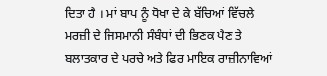ਦਿਤਾ ਹੈ । ਮਾਂ ਬਾਪ ਨੂੰ ਧੋਖਾ ਦੇ ਕੇ ਬੱਚਿਆਂ ਵਿੱਚਲੇ ਮਰਜ਼ੀ ਦੇ ਜਿਸਮਾਨੀ ਸੰਬੰਧਾਂ ਦੀ ਭਿਣਕ ਪੈਣ ਤੇ ਬਲਾਤਕਾਰ ਦੇ ਪਰਚੇ ਅਤੇ ਫਿਰ ਮਾਇਕ ਰਾਜ਼ੀਨਾਵਿਆਂ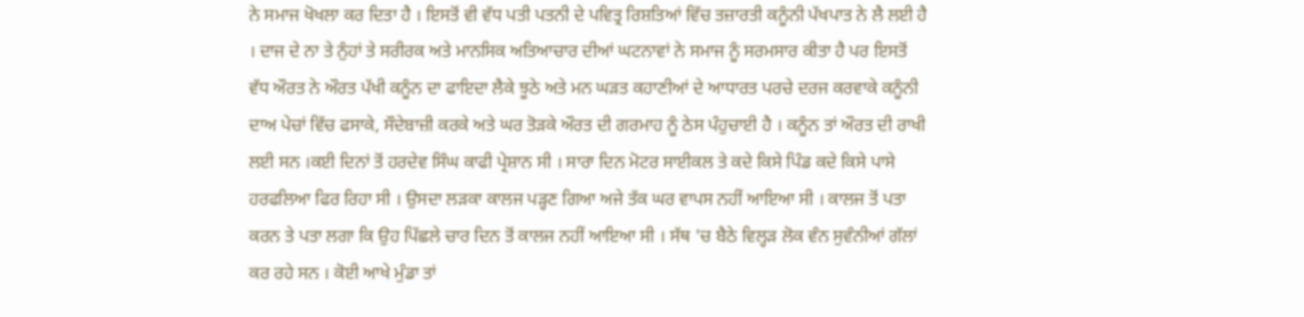ਨੇ ਸਮਾਜ ਖੋਖਲਾ ਕਰ ਦਿਤਾ ਹੈ । ਇਸਤੋਂ ਵੀ ਵੱਧ ਪਤੀ ਪਤਨੀ ਦੇ ਪਵਿਤ੍ਰ ਰਿਸ਼ਤਿਆਂ ਵਿੱਚ ਤਜ਼ਾਰਤੀ ਕਨੂੰਨੀ ਪੱਖਪਾਤ ਨੇ ਲੈ ਲਈ ਹੈ । ਦਾਜ ਦੇ ਨਾ ਤੇ ਨੁੰਹਾਂ ਤੇ ਸਰੀਰਕ ਅਤੇ ਮਾਨਸਿਕ ਅਤਿਆਚਾਰ ਦੀਆਂ ਘਟਨਾਵਾਂ ਨੇ ਸਮਾਜ ਨੂੰ ਸਰਮਸਾਰ ਕੀਤਾ ਹੈ ਪਰ ਇਸਤੋਂ ਵੱਧ ਔਰਤ ਨੇ ਔਰਤ ਪੱਖੀ ਕਨੂੰਨ ਦਾ ਫਾਇਦਾ ਲੈਕੇ ਝੂਠੇ ਅਤੇ ਮਨ ਘੜਤ ਕਹਾਣੀਆਂ ਦੇ ਆਧਾਰਤ ਪਰਚੇ ਦਰਜ ਕਰਵਾਕੇ ਕਨੂੰਨੀ ਦਾਅ ਪੇਚਾਂ ਵਿੱਚ ਫਸਾਕੇ, ਸੌਦੇਬਾਜ਼ੀ ਕਰਕੇ ਅਤੇ ਘਰ ਤੋੜਕੇ ਔਰਤ ਦੀ ਗਰਮਾਹ ਨੂੰ ਠੇਸ ਪੰਹੁਚਾਈ ਹੈ । ਕਨੂੰਨ ਤਾਂ ਔਰਤ ਦੀ ਰਾਖੀ ਲਈ ਸਨ ।ਕਈ ਦਿਨਾਂ ਤੋਂ ਹਰਦੇਵ ਸਿੰਘ ਕਾਫੀ ਪ੍ਰੇਸ਼ਾਨ ਸੀ । ਸਾਰਾ ਦਿਨ ਮੋਟਰ ਸਾਈਕਲ ਤੇ ਕਦੇ ਕਿਸੇ ਪਿੰਡ ਕਦੇ ਕਿਸੇ ਪਾਸੇ ਹਰਫਲਿਆ ਫਿਰ ਰਿਹਾ ਸੀ । ਉਸਦਾ ਲੜਕਾ ਕਾਲਜ ਪੜ੍ਹਣ ਗਿਆ ਅਜੇ ਤੱਕ ਘਰ ਵਾਪਸ ਨਹੀਂ ਆਇਆ ਸੀ । ਕਾਲਜ ਤੋਂ ਪਤਾ ਕਰਨ ਤੇ ਪਤਾ ਲਗਾ ਕਿ ਉਹ ਪਿੱਛਲੇ ਚਾਰ ਦਿਨ ਤੋਂ ਕਾਲਜ ਨਹੀਂ ਆਇਆ ਸੀ । ਸੱਥ 'ਚ ਬੈਠੇ ਵਿਲ੍ਹੜ ਲੋਕ ਵੰਨ ਸੁਵੰਨੀਆਂ ਗੱਲਾਂ ਕਰ ਰਹੇ ਸਨ । ਕੋਈ ਆਖੇ ਮੁੰਡਾ ਤਾਂ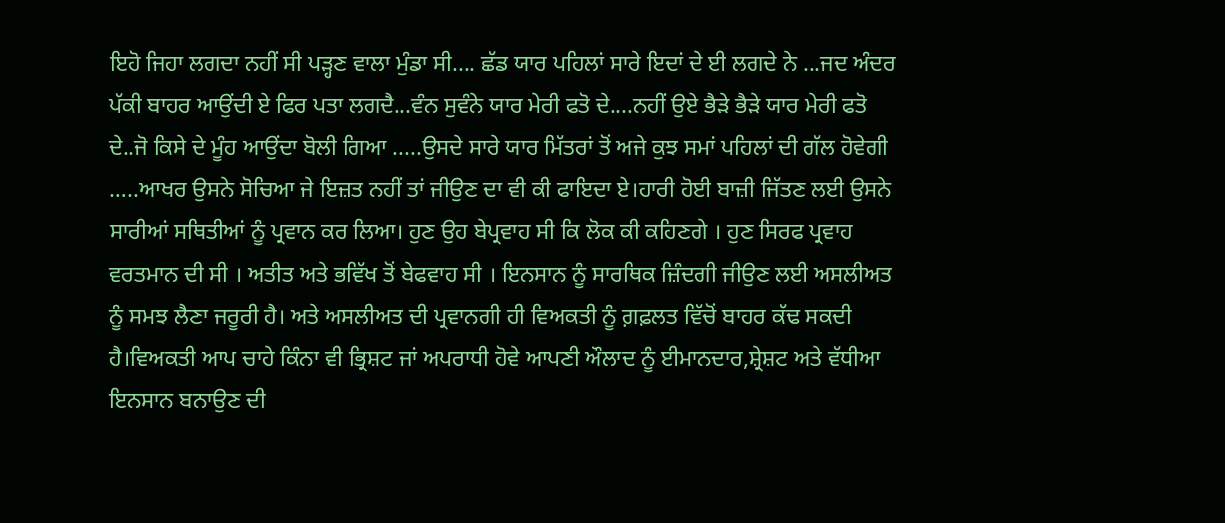ਇਹੋ ਜਿਹਾ ਲਗਦਾ ਨਹੀਂ ਸੀ ਪੜ੍ਹਣ ਵਾਲਾ ਮੁੰਡਾ ਸੀ.... ਛੱਡ ਯਾਰ ਪਹਿਲਾਂ ਸਾਰੇ ਇਦਾਂ ਦੇ ਈ ਲਗਦੇ ਨੇ ...ਜਦ ਅੰਦਰ ਪੱਕੀ ਬਾਹਰ ਆਉਂਦੀ ਏ ਫਿਰ ਪਤਾ ਲਗਦੈ...ਵੰਨ ਸੁਵੰਨੇ ਯਾਰ ਮੇਰੀ ਫਤੋ ਦੇ....ਨਹੀਂ ਉਏ ਭੈੜੇ ਭੈੜੇ ਯਾਰ ਮੇਰੀ ਫਤੋ ਦੇ..ਜੋ ਕਿਸੇ ਦੇ ਮੂੰਹ ਆਉਂਦਾ ਬੋਲੀ ਗਿਆ .....ਉਸਦੇ ਸਾਰੇ ਯਾਰ ਮਿੱਤਰਾਂ ਤੋਂ ਅਜੇ ਕੁਝ ਸਮਾਂ ਪਹਿਲਾਂ ਦੀ ਗੱਲ ਹੋਵੇਗੀ …..ਆਖਰ ਉਸਨੇ ਸੋਚਿਆ ਜੇ ਇਜ਼ਤ ਨਹੀਂ ਤਾਂ ਜੀਉਣ ਦਾ ਵੀ ਕੀ ਫਾਇਦਾ ਏ।ਹਾਰੀ ਹੋਈ ਬਾਜ਼ੀ ਜਿੱਤਣ ਲਈ ਉਸਨੇ ਸਾਰੀਆਂ ਸਥਿਤੀਆਂ ਨੂੰ ਪ੍ਰਵਾਨ ਕਰ ਲਿਆ। ਹੁਣ ਉਹ ਬੇਪ੍ਰਵਾਹ ਸੀ ਕਿ ਲੋਕ ਕੀ ਕਹਿਣਗੇ । ਹੁਣ ਸਿਰਫ ਪ੍ਰਵਾਹ ਵਰਤਮਾਨ ਦੀ ਸੀ । ਅਤੀਤ ਅਤੇ ਭਵਿੱਖ ਤੋਂ ਬੇਫਵਾਹ ਸੀ । ਇਨਸਾਨ ਨੂੰ ਸਾਰਥਿਕ ਜ਼ਿੰਦਗੀ ਜੀਉਣ ਲਈ ਅਸਲੀਅਤ ਨੂੰ ਸਮਝ ਲੈਣਾ ਜਰੂਰੀ ਹੈ। ਅਤੇ ਅਸਲੀਅਤ ਦੀ ਪ੍ਰਵਾਨਗੀ ਹੀ ਵਿਅਕਤੀ ਨੂੰ ਗ਼ਫ਼ਲਤ ਵਿੱਚੋਂ ਬਾਹਰ ਕੱਢ ਸਕਦੀ ਹੈ।ਵਿਅਕਤੀ ਆਪ ਚਾਹੇ ਕਿੰਨਾ ਵੀ ਭ੍ਰਿਸ਼ਟ ਜਾਂ ਅਪਰਾਧੀ ਹੋਵੇ ਆਪਣੀ ਔਲਾਦ ਨੂੰ ਈਮਾਨਦਾਰ,ਸ਼੍ਰੇਸ਼ਟ ਅਤੇ ਵੱਧੀਆ ਇਨਸਾਨ ਬਨਾਉਣ ਦੀ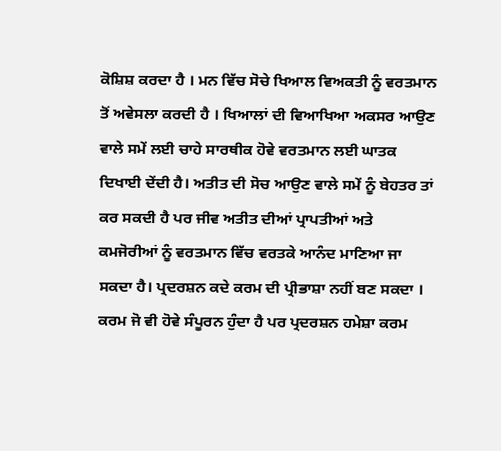ਕੋਸ਼ਿਸ਼ ਕਰਦਾ ਹੈ । ਮਨ ਵਿੱਚ ਸੋਚੇ ਖਿਆਲ ਵਿਅਕਤੀ ਨੂੰ ਵਰਤਮਾਨ ਤੋਂ ਅਵੇਸਲਾ ਕਰਦੀ ਹੈ । ਖਿਆਲਾਂ ਦੀ ਵਿਆਖਿਆ ਅਕਸਰ ਆਉਣ ਵਾਲੇ ਸਮੇਂ ਲਈ ਚਾਹੇ ਸਾਰਥੀਕ ਹੋਵੇ ਵਰਤਮਾਨ ਲਈ ਘਾਤਕ ਦਿਖਾਈ ਦੇਂਦੀ ਹੈ। ਅਤੀਤ ਦੀ ਸੋਚ ਆਉਣ ਵਾਲੇ ਸਮੇਂ ਨੂੰ ਬੇਹਤਰ ਤਾਂ ਕਰ ਸਕਦੀ ਹੈ ਪਰ ਜੀਵ ਅਤੀਤ ਦੀਆਂ ਪ੍ਰਾਪਤੀਆਂ ਅਤੇ ਕਮਜੋਰੀਆਂ ਨੂੰ ਵਰਤਮਾਨ ਵਿੱਚ ਵਰਤਕੇ ਆਨੰਦ ਮਾਣਿਆ ਜਾ ਸਕਦਾ ਹੈ। ਪ੍ਰਦਰਸ਼ਨ ਕਦੇ ਕਰਮ ਦੀ ਪ੍ਰੀਭਾਸ਼ਾ ਨਹੀਂ ਬਣ ਸਕਦਾ । ਕਰਮ ਜੋ ਵੀ ਹੋਵੇ ਸੰਪੂਰਨ ਹੁੰਦਾ ਹੈ ਪਰ ਪ੍ਰਦਰਸ਼ਨ ਹਮੇਸ਼ਾ ਕਰਮ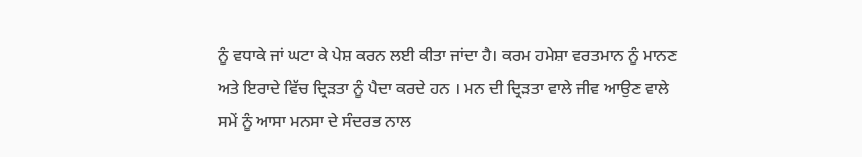ਨੂੰ ਵਧਾਕੇ ਜਾਂ ਘਟਾ ਕੇ ਪੇਸ਼ ਕਰਨ ਲਈ ਕੀਤਾ ਜਾਂਦਾ ਹੈ। ਕਰਮ ਹਮੇਸ਼ਾ ਵਰਤਮਾਨ ਨੂੰ ਮਾਨਣ ਅਤੇ ਇਰਾਦੇ ਵਿੱਚ ਦ੍ਰਿੜਤਾ ਨੂੰ ਪੈਦਾ ਕਰਦੇ ਹਨ । ਮਨ ਦੀ ਦ੍ਰਿੜਤਾ ਵਾਲੇ ਜੀਵ ਆਉਣ ਵਾਲੇ ਸਮੇਂ ਨੂੰ ਆਸਾ ਮਨਸਾ ਦੇ ਸੰਦਰਭ ਨਾਲ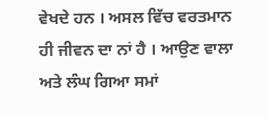ਵੇਖਦੇ ਹਨ । ਅਸਲ ਵਿੱਚ ਵਰਤਮਾਨ ਹੀ ਜੀਵਨ ਦਾ ਨਾਂ ਹੈ । ਆਉਣ ਵਾਲਾ ਅਤੇ ਲੰਘ ਗਿਆ ਸਮਾਂ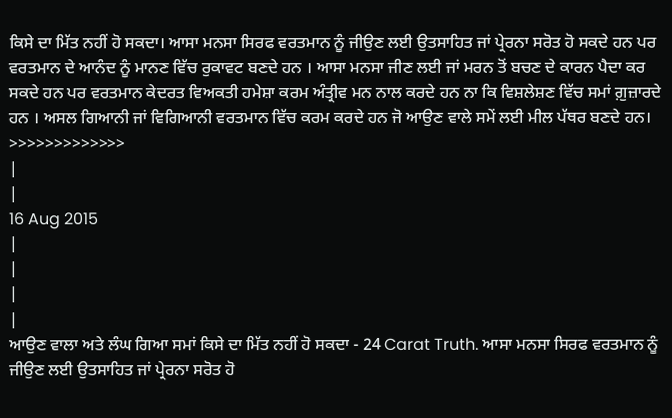ਕਿਸੇ ਦਾ ਮਿੱਤ ਨਹੀਂ ਹੋ ਸਕਦਾ। ਆਸਾ ਮਨਸਾ ਸਿਰਫ ਵਰਤਮਾਨ ਨੂੰ ਜੀਉਣ ਲਈ ਉਤਸਾਹਿਤ ਜਾਂ ਪ੍ਰੇਰਨਾ ਸਰੋਤ ਹੋ ਸਕਦੇ ਹਨ ਪਰ ਵਰਤਮਾਨ ਦੇ ਆਨੰਦ ਨੂੰ ਮਾਨਣ ਵਿੱਚ ਰੁਕਾਵਟ ਬਣਦੇ ਹਨ । ਆਸਾ ਮਨਸਾ ਜੀਣ ਲਈ ਜਾਂ ਮਰਨ ਤੋਂ ਬਚਣ ਦੇ ਕਾਰਨ ਪੈਦਾ ਕਰ ਸਕਦੇ ਹਨ ਪਰ ਵਰਤਮਾਨ ਕੇਦਰਤ ਵਿਅਕਤੀ ਹਮੇਸ਼ਾ ਕਰਮ ਅੰਤ੍ਰੀਵ ਮਨ ਨਾਲ ਕਰਦੇ ਹਨ ਨਾ ਕਿ ਵਿਸ਼ਲੇਸ਼ਣ ਵਿੱਚ ਸਮਾਂ ਗ਼ੁਜ਼ਾਰਦੇ ਹਨ । ਅਸਲ ਗਿਆਨੀ ਜਾਂ ਵਿਗਿਆਨੀ ਵਰਤਮਾਨ ਵਿੱਚ ਕਰਮ ਕਰਦੇ ਹਨ ਜੋ ਆਉਣ ਵਾਲੇ ਸਮੇਂ ਲਈ ਮੀਲ ਪੱਥਰ ਬਣਦੇ ਹਨ।
>>>>>>>>>>>>>
|
|
16 Aug 2015
|
|
|
|
ਆਉਣ ਵਾਲਾ ਅਤੇ ਲੰਘ ਗਿਆ ਸਮਾਂ ਕਿਸੇ ਦਾ ਮਿੱਤ ਨਹੀਂ ਹੋ ਸਕਦਾ - 24 Carat Truth. ਆਸਾ ਮਨਸਾ ਸਿਰਫ ਵਰਤਮਾਨ ਨੂੰ ਜੀਉਣ ਲਈ ਉਤਸਾਹਿਤ ਜਾਂ ਪ੍ਰੇਰਨਾ ਸਰੋਤ ਹੋ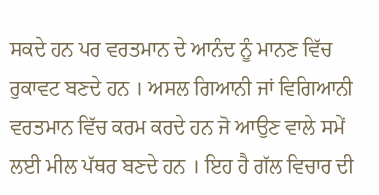ਸਕਦੇ ਹਨ ਪਰ ਵਰਤਮਾਨ ਦੇ ਆਨੰਦ ਨੂੰ ਮਾਨਣ ਵਿੱਚ ਰੁਕਾਵਟ ਬਣਦੇ ਹਨ । ਅਸਲ ਗਿਆਨੀ ਜਾਂ ਵਿਗਿਆਨੀ ਵਰਤਮਾਨ ਵਿੱਚ ਕਰਮ ਕਰਦੇ ਹਨ ਜੋ ਆਉਣ ਵਾਲੇ ਸਮੇਂ ਲਈ ਮੀਲ ਪੱਥਰ ਬਣਦੇ ਹਨ । ਇਹ ਹੈ ਗੱਲ ਵਿਚਾਰ ਦੀ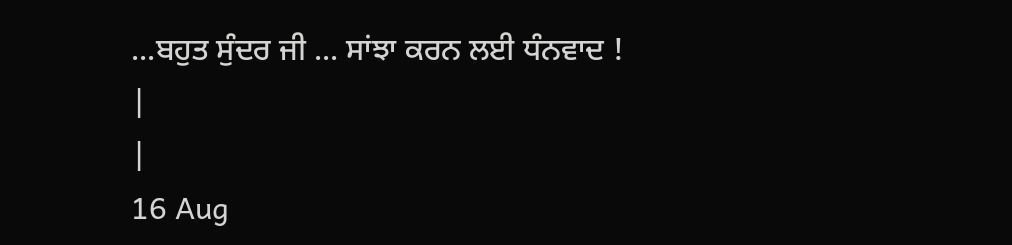...ਬਹੁਤ ਸੁੰਦਰ ਜੀ ... ਸਾਂਝਾ ਕਰਨ ਲਈ ਧੰਨਵਾਦ !
|
|
16 Aug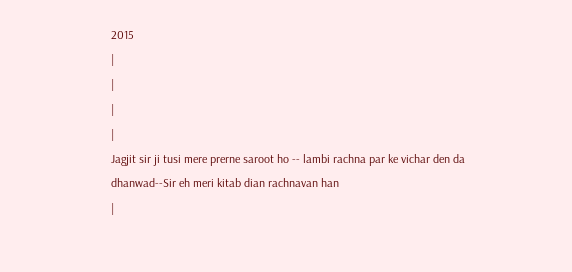2015
|
|
|
|
Jagjit sir ji tusi mere prerne saroot ho -- lambi rachna par ke vichar den da dhanwad--Sir eh meri kitab dian rachnavan han
|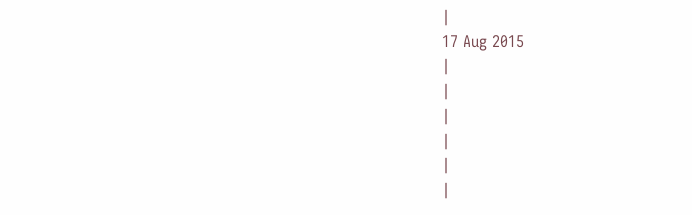|
17 Aug 2015
|
|
|
|
|
|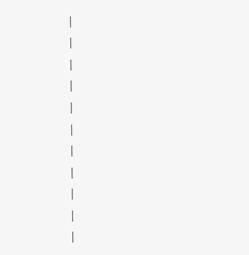|
|
|
|
|
|
|
|
|
|
|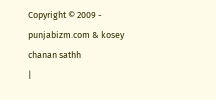Copyright © 2009 - punjabizm.com & kosey chanan sathh
|